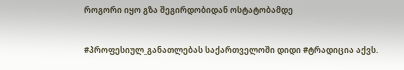როგორი იყო გზა შეგირდობიდან ოსტატობამდე

#პროფესიულ_განათლებას საქართველოში დიდი #ტრადიცია აქვს.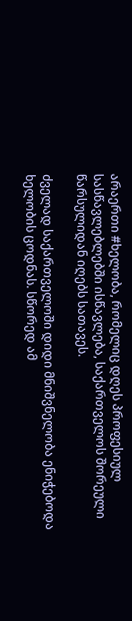არაერთი #ხელობა, რომელიც დღეს პროფესიულ სასწავლებლებში ისწავლება, საქართველოს შორეული წარსულიდან იღებს სათავეს.

ძველად საქართველოში დიდი მნიშვნელობა ენიჭებოდა ხელობის ცოდნას. სწორედ ამ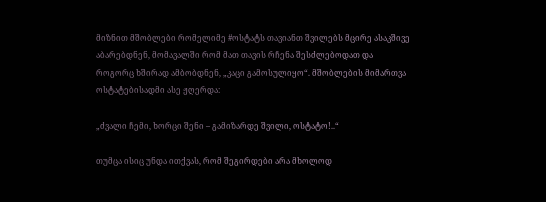მიზნით მშობლები რომელიმე #ოსტატს თავიანთ შვილებს მცირე ასაკშივე აბარებდნენ, მომავალში რომ მათ თავის რჩენა შესძლებოდათ და როგორც ხშირად ამბობდნენ, „კაცი გამოსულიყო“. მშობლების მიმართვა ოსტატებისადმი ასე ჟღერდა:

„ძვალი ჩემი, ხორცი შენი – გამიზარდე შვილი, ოსტატო!..“

თუმცა ისიც უნდა ითქვას, რომ შეგირდები არა მხოლოდ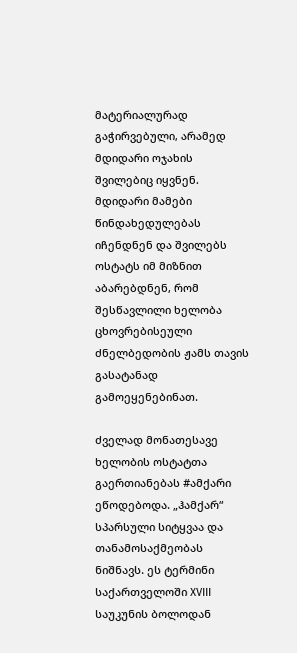მატერიალურად გაჭირვებული, არამედ მდიდარი ოჯახის შვილებიც იყვნენ. მდიდარი მამები წინდახედულებას იჩენდნენ და შვილებს ოსტატს იმ მიზნით აბარებდნენ, რომ შესწავლილი ხელობა ცხოვრებისეული ძნელბედობის ჟამს თავის გასატანად გამოეყენებინათ.

ძველად მონათესავე ხელობის ოსტატთა გაერთიანებას #ამქარი ეწოდებოდა. „ჰამქარ“ სპარსული სიტყვაა და თანამოსაქმეობას ნიშნავს. ეს ტერმინი საქართველოში XVIII საუკუნის ბოლოდან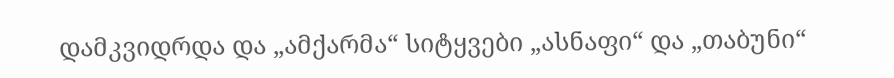დამკვიდრდა და „ამქარმა“ სიტყვები „ასნაფი“ და „თაბუნი“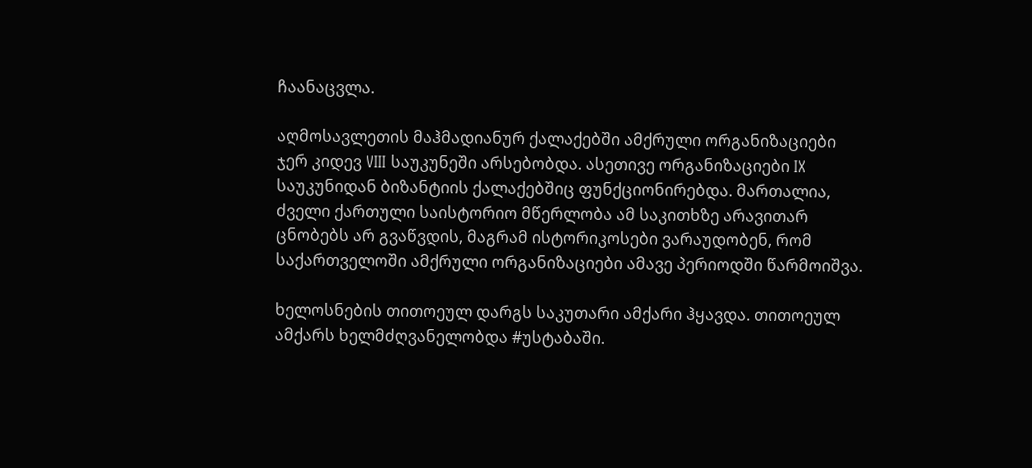ჩაანაცვლა.

აღმოსავლეთის მაჰმადიანურ ქალაქებში ამქრული ორგანიზაციები ჯერ კიდევ VIII საუკუნეში არსებობდა. ასეთივე ორგანიზაციები IX საუკუნიდან ბიზანტიის ქალაქებშიც ფუნქციონირებდა. მართალია, ძველი ქართული საისტორიო მწერლობა ამ საკითხზე არავითარ ცნობებს არ გვაწვდის, მაგრამ ისტორიკოსები ვარაუდობენ, რომ საქართველოში ამქრული ორგანიზაციები ამავე პერიოდში წარმოიშვა.

ხელოსნების თითოეულ დარგს საკუთარი ამქარი ჰყავდა. თითოეულ ამქარს ხელმძღვანელობდა #უსტაბაში.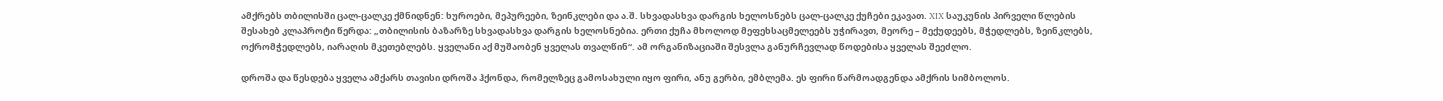ამქრებს თბილისში ცალ-ცალკე ქმნიდნენ: ხუროები, მეპურეები, ზეინკლები და ა.შ. სხვადასხვა დარგის ხელოსნებს ცალ-ცალკე ქუჩები ეკავათ. XIX საუკუნის პირველი წლების შესახებ კლაპროტი წერდა: „თბილისის ბაზარზე სხვადასხვა დარგის ხელოსნებია. ერთი ქუჩა მხოლოდ მეფეხსაცმელეებს უჭირავთ, მეორე – მექუდეებს, მჭედლებს, ზეინკლებს, ოქრომჭედლებს, იარაღის მკეთებლებს. ყველანი აქ მუშაობენ ყველას თვალწინ“. ამ ორგანიზაციაში შესვლა განურჩევლად წოდებისა ყველას შეეძლო.

დროშა და წესდება ყველა ამქარს თავისი დროშა ჰქონდა, რომელზეც გამოსახული იყო ფირი, ანუ გერბი, ემბლემა. ეს ფირი წარმოადგენდა ამქრის სიმბოლოს.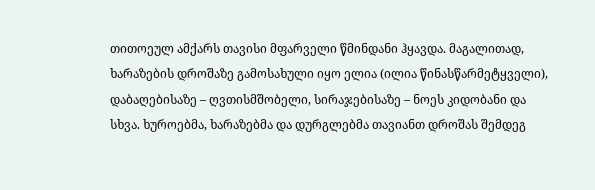თითოეულ ამქარს თავისი მფარველი წმინდანი ჰყავდა. მაგალითად, ხარაზების დროშაზე გამოსახული იყო ელია (ილია წინასწარმეტყველი), დაბაღებისაზე – ღვთისმშობელი, სირაჯებისაზე – ნოეს კიდობანი და სხვა. ხუროებმა, ხარაზებმა და დურგლებმა თავიანთ დროშას შემდეგ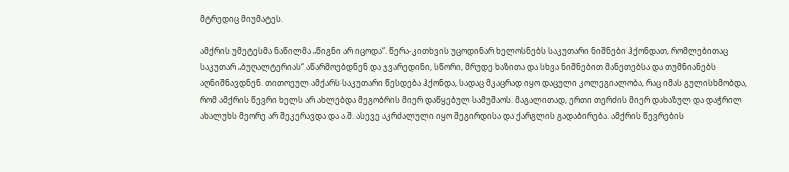მტრედიც მიუმატეს.

ამქრის უმეტესმა ნაწილმა „წიგნი არ იცოდა“. წერა-კითხვის უცოდინარ ხელოსნებს საკუთარი ნიშნები ჰქონდათ, რომლებითაც საკუთარ „ბუღალტერიას“ აწარმოებდნენ და ჯვარედინი, სწორი, მრუდე ხაზითა და სხვა ნიშნებით მანეთებსა და თუმნიანებს აღნიშნავდნენ. თითოეულ ამქარს საკუთარი წესდება ჰქონდა, სადაც მკაცრად იყო დაცული კოლეგიალობა, რაც იმას გულისხმობდა, რომ ამქრის წევრი ხელს არ ახლებდა მეგობრის მიერ დაწყებულ სამუშაოს. მაგალითად, ერთი თერძის მიერ დახაზულ და დაჭრილ ახალუხს მეორე არ შეკერავდა და ა.შ. ასევე აკრძალული იყო შეგირდისა და ქარგლის გადაბირება. ამქრის წევრების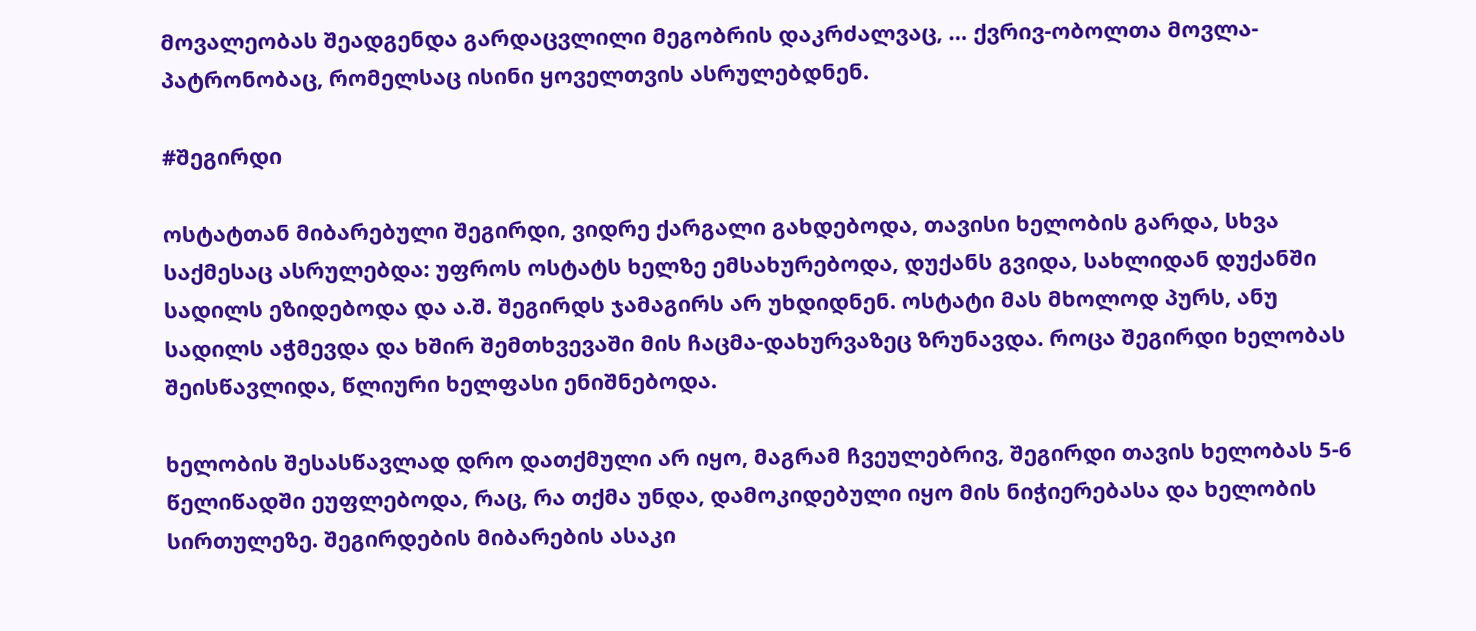მოვალეობას შეადგენდა გარდაცვლილი მეგობრის დაკრძალვაც, … ქვრივ-ობოლთა მოვლა-პატრონობაც, რომელსაც ისინი ყოველთვის ასრულებდნენ.

#შეგირდი

ოსტატთან მიბარებული შეგირდი, ვიდრე ქარგალი გახდებოდა, თავისი ხელობის გარდა, სხვა საქმესაც ასრულებდა: უფროს ოსტატს ხელზე ემსახურებოდა, დუქანს გვიდა, სახლიდან დუქანში სადილს ეზიდებოდა და ა.შ. შეგირდს ჯამაგირს არ უხდიდნენ. ოსტატი მას მხოლოდ პურს, ანუ სადილს აჭმევდა და ხშირ შემთხვევაში მის ჩაცმა-დახურვაზეც ზრუნავდა. როცა შეგირდი ხელობას შეისწავლიდა, წლიური ხელფასი ენიშნებოდა.

ხელობის შესასწავლად დრო დათქმული არ იყო, მაგრამ ჩვეულებრივ, შეგირდი თავის ხელობას 5-6 წელიწადში ეუფლებოდა, რაც, რა თქმა უნდა, დამოკიდებული იყო მის ნიჭიერებასა და ხელობის სირთულეზე. შეგირდების მიბარების ასაკი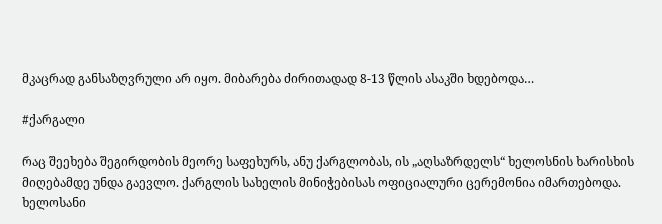მკაცრად განსაზღვრული არ იყო. მიბარება ძირითადად 8-13 წლის ასაკში ხდებოდა…

#ქარგალი

რაც შეეხება შეგირდობის მეორე საფეხურს, ანუ ქარგლობას, ის „აღსაზრდელს“ ხელოსნის ხარისხის მიღებამდე უნდა გაევლო. ქარგლის სახელის მინიჭებისას ოფიციალური ცერემონია იმართებოდა. ხელოსანი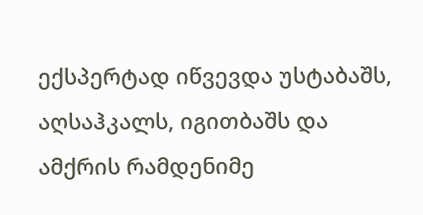ექსპერტად იწვევდა უსტაბაშს, აღსაჰკალს, იგითბაშს და ამქრის რამდენიმე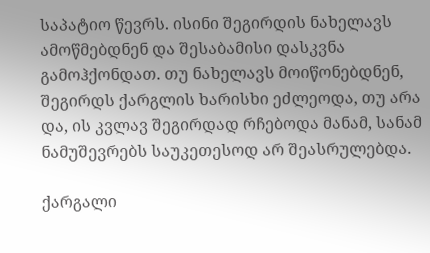საპატიო წევრს. ისინი შეგირდის ნახელავს ამოწმებდნენ და შესაბამისი დასკვნა გამოჰქონდათ. თუ ნახელავს მოიწონებდნენ, შეგირდს ქარგლის ხარისხი ეძლეოდა, თუ არა და, ის კვლავ შეგირდად რჩებოდა მანამ, სანამ ნამუშევრებს საუკეთესოდ არ შეასრულებდა.

ქარგალი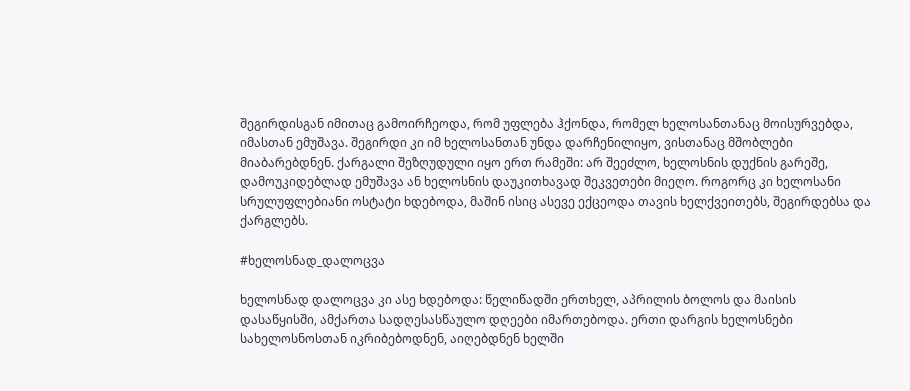შეგირდისგან იმითაც გამოირჩეოდა, რომ უფლება ჰქონდა, რომელ ხელოსანთანაც მოისურვებდა, იმასთან ემუშავა. შეგირდი კი იმ ხელოსანთან უნდა დარჩენილიყო, ვისთანაც მშობლები მიაბარებდნენ. ქარგალი შეზღუდული იყო ერთ რამეში: არ შეეძლო, ხელოსნის დუქნის გარეშე, დამოუკიდებლად ემუშავა ან ხელოსნის დაუკითხავად შეკვეთები მიეღო. როგორც კი ხელოსანი სრულუფლებიანი ოსტატი ხდებოდა, მაშინ ისიც ასევე ექცეოდა თავის ხელქვეითებს, შეგირდებსა და ქარგლებს.

#ხელოსნად_დალოცვა

ხელოსნად დალოცვა კი ასე ხდებოდა: წელიწადში ერთხელ, აპრილის ბოლოს და მაისის დასაწყისში, ამქართა სადღესასწაულო დღეები იმართებოდა. ერთი დარგის ხელოსნები სახელოსნოსთან იკრიბებოდნენ, აიღებდნენ ხელში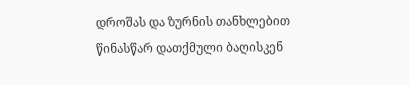დროშას და ზურნის თანხლებით წინასწარ დათქმული ბაღისკენ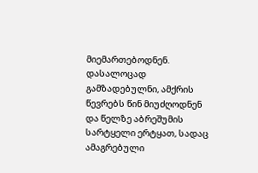მიემართებოდნენ. დასალოცად გამზადებულნი, ამქრის წევრებს წინ მიუძღოდნენ და წელზე აბრეშუმის სარტყელი ერტყათ, სადაც ამაგრებული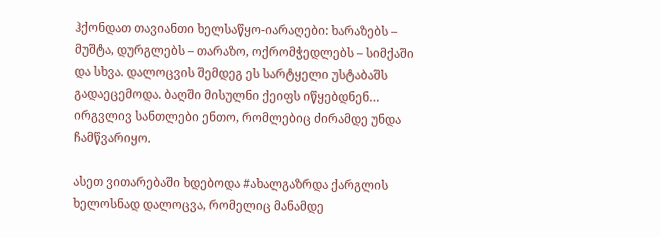ჰქონდათ თავიანთი ხელსაწყო-იარაღები: ხარაზებს – მუშტა, დურგლებს – თარაზო, ოქრომჭედლებს – სიმქაში და სხვა. დალოცვის შემდეგ ეს სარტყელი უსტაბაშს გადაეცემოდა. ბაღში მისულნი ქეიფს იწყებდნენ… ირგვლივ სანთლები ენთო, რომლებიც ძირამდე უნდა ჩამწვარიყო.

ასეთ ვითარებაში ხდებოდა #ახალგაზრდა ქარგლის ხელოსნად დალოცვა, რომელიც მანამდე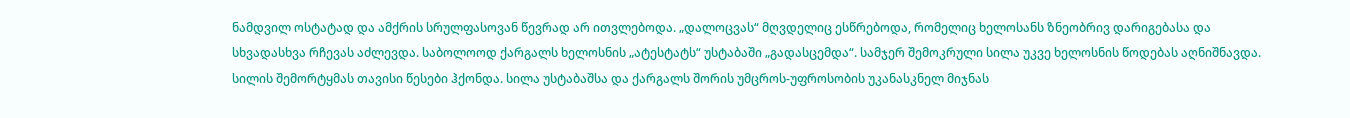ნამდვილ ოსტატად და ამქრის სრულფასოვან წევრად არ ითვლებოდა. „დალოცვას“ მღვდელიც ესწრებოდა, რომელიც ხელოსანს ზნეობრივ დარიგებასა და სხვადასხვა რჩევას აძლევდა. საბოლოოდ ქარგალს ხელოსნის „ატესტატს“ უსტაბაში „გადასცემდა“. სამჯერ შემოკრული სილა უკვე ხელოსნის წოდებას აღნიშნავდა. სილის შემორტყმას თავისი წესები ჰქონდა. სილა უსტაბაშსა და ქარგალს შორის უმცროს-უფროსობის უკანასკნელ მიჯნას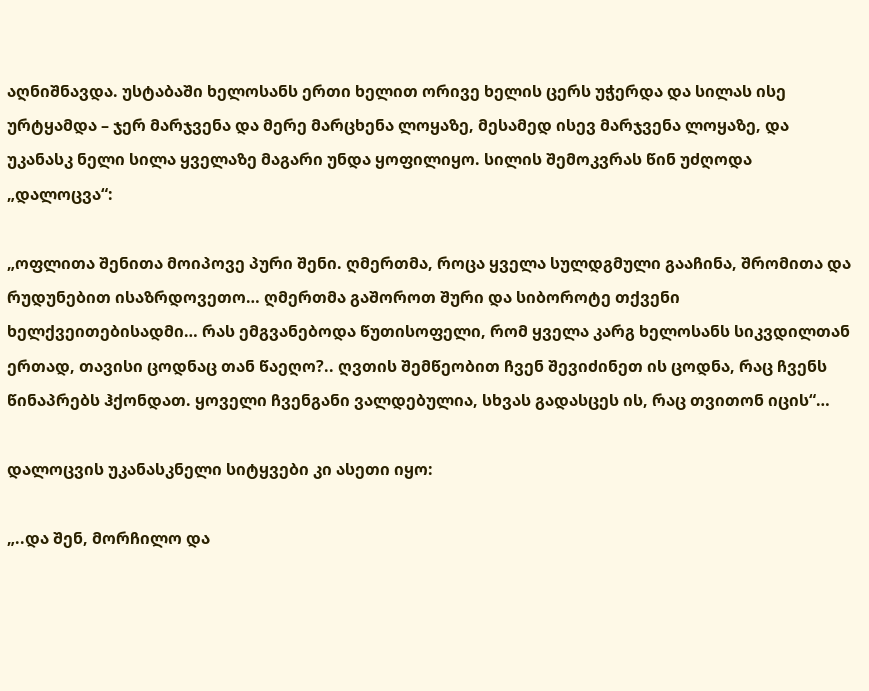აღნიშნავდა. უსტაბაში ხელოსანს ერთი ხელით ორივე ხელის ცერს უჭერდა და სილას ისე ურტყამდა – ჯერ მარჯვენა და მერე მარცხენა ლოყაზე, მესამედ ისევ მარჯვენა ლოყაზე, და უკანასკ ნელი სილა ყველაზე მაგარი უნდა ყოფილიყო. სილის შემოკვრას წინ უძღოდა „დალოცვა“:

„ოფლითა შენითა მოიპოვე პური შენი. ღმერთმა, როცა ყველა სულდგმული გააჩინა, შრომითა და რუდუნებით ისაზრდოვეთო… ღმერთმა გაშოროთ შური და სიბოროტე თქვენი ხელქვეითებისადმი… რას ემგვანებოდა წუთისოფელი, რომ ყველა კარგ ხელოსანს სიკვდილთან ერთად, თავისი ცოდნაც თან წაეღო?.. ღვთის შემწეობით ჩვენ შევიძინეთ ის ცოდნა, რაც ჩვენს წინაპრებს ჰქონდათ. ყოველი ჩვენგანი ვალდებულია, სხვას გადასცეს ის, რაც თვითონ იცის“…

დალოცვის უკანასკნელი სიტყვები კი ასეთი იყო:

„..და შენ, მორჩილო და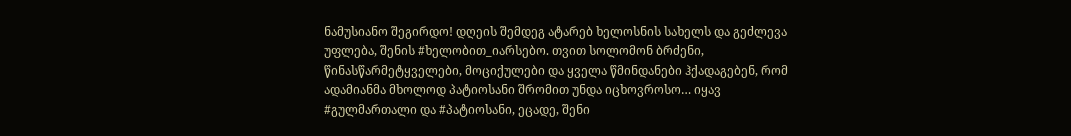ნამუსიანო შეგირდო! დღეის შემდეგ ატარებ ხელოსნის სახელს და გეძლევა უფლება, შენის #ხელობით_იარსებო. თვით სოლომონ ბრძენი, წინასწარმეტყველები, მოციქულები და ყველა წმინდანები ჰქადაგებენ, რომ ადამიანმა მხოლოდ პატიოსანი შრომით უნდა იცხოვროსო… იყავ #გულმართალი და #პატიოსანი, ეცადე, შენი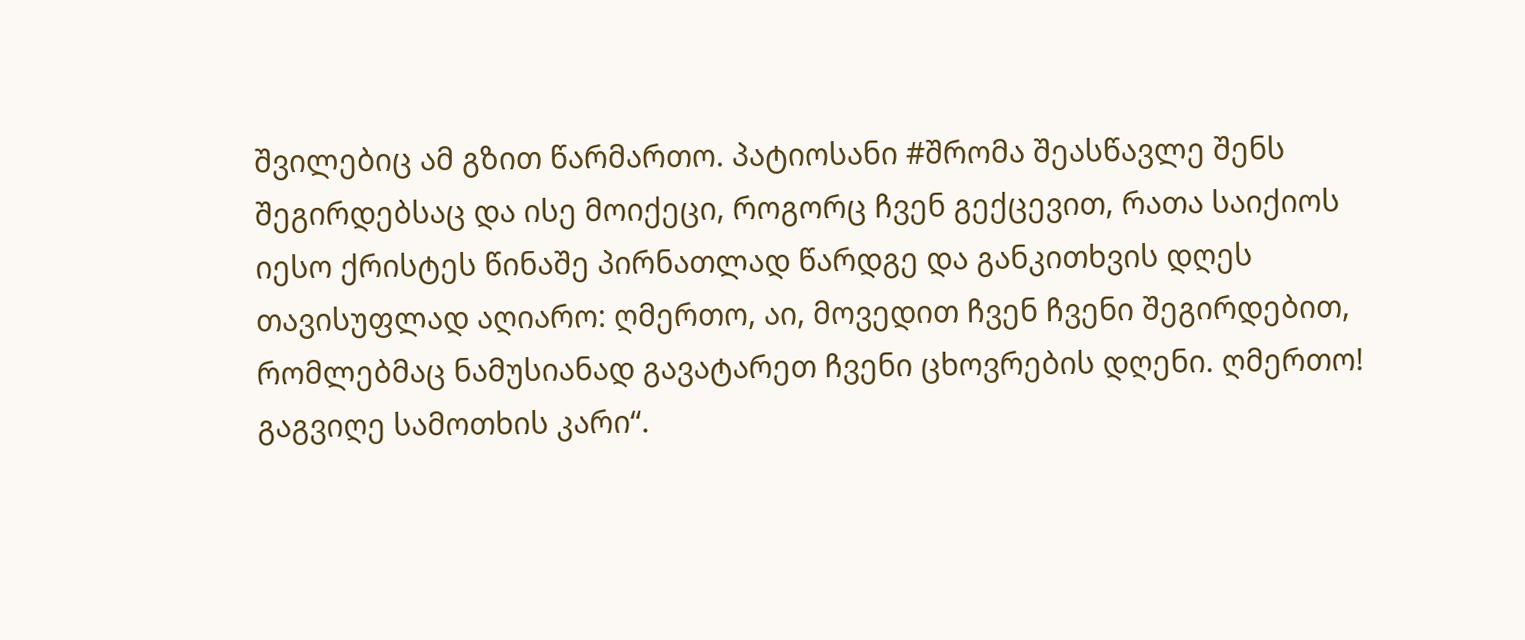შვილებიც ამ გზით წარმართო. პატიოსანი #შრომა შეასწავლე შენს შეგირდებსაც და ისე მოიქეცი, როგორც ჩვენ გექცევით, რათა საიქიოს იესო ქრისტეს წინაშე პირნათლად წარდგე და განკითხვის დღეს თავისუფლად აღიარო: ღმერთო, აი, მოვედით ჩვენ ჩვენი შეგირდებით, რომლებმაც ნამუსიანად გავატარეთ ჩვენი ცხოვრების დღენი. ღმერთო! გაგვიღე სამოთხის კარი“.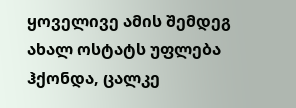ყოველივე ამის შემდეგ ახალ ოსტატს უფლება ჰქონდა, ცალკე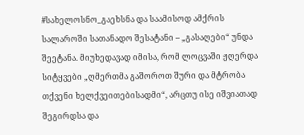#სახელოსნო_გაეხსნა და საამისოდ ამქრის სალაროში სათანადო შესატანი – „გასაღები“ უნდა შეეტანა. მიუხედავად იმისა, რომ ლოცვაში ჟღერდა სიტყვები „ღმერთმა გაშოროთ შური და მტრობა თქვენი ხელქვეითებისადმი“, არცთუ ისე იშვიათად შეგირდსა და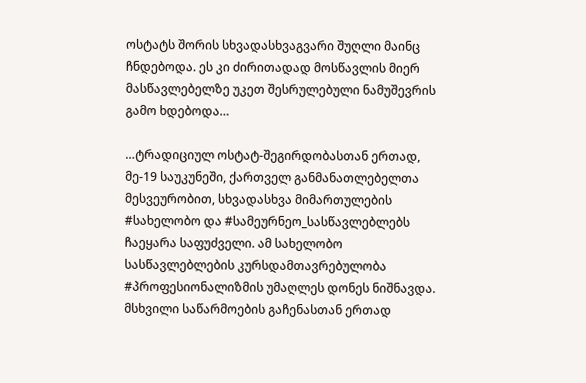ოსტატს შორის სხვადასხვაგვარი შუღლი მაინც ჩნდებოდა. ეს კი ძირითადად მოსწავლის მიერ მასწავლებელზე უკეთ შესრულებული ნამუშევრის გამო ხდებოდა…

…ტრადიციულ ოსტატ-შეგირდობასთან ერთად, მე-19 საუკუნეში, ქართველ განმანათლებელთა მესვეურობით, სხვადასხვა მიმართულების #სახელობო და #სამეურნეო_სასწავლებლებს ჩაეყარა საფუძველი. ამ სახელობო სასწავლებლების კურსდამთავრებულობა #პროფესიონალიზმის უმაღლეს დონეს ნიშნავდა. მსხვილი საწარმოების გაჩენასთან ერთად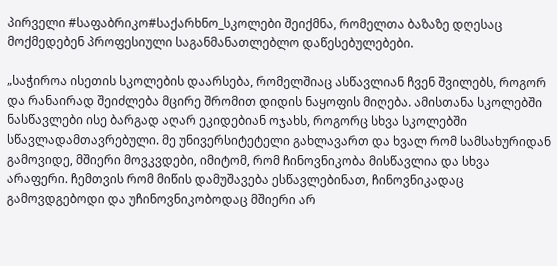პირველი #საფაბრიკო#საქარხნო_სკოლები შეიქმნა, რომელთა ბაზაზე დღესაც მოქმედებენ პროფესიული საგანმანათლებლო დაწესებულებები.

„საჭიროა ისეთის სკოლების დაარსება, რომელშიაც ასწავლიან ჩვენ შვილებს, როგორ და რანაირად შეიძლება მცირე შრომით დიდის ნაყოფის მიღება. ამისთანა სკოლებში ნასწავლები ისე ბარგად აღარ ეკიდებიან ოჯახს, როგორც სხვა სკოლებში სწავლადამთავრებული. მე უნივერსიტეტელი გახლავართ და ხვალ რომ სამსახურიდან გამოვიდე, მშიერი მოვკვდები, იმიტომ, რომ ჩინოვნიკობა მისწავლია და სხვა არაფერი. ჩემთვის რომ მიწის დამუშავება ესწავლებინათ, ჩინოვნიკადაც გამოვდგებოდი და უჩინოვნიკობოდაც მშიერი არ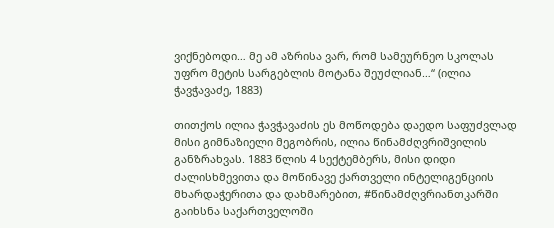ვიქნებოდი… მე ამ აზრისა ვარ, რომ სამეურნეო სკოლას უფრო მეტის სარგებლის მოტანა შეუძლიან…“ (ილია ჭავჭავაძე, 1883)

თითქოს ილია ჭავჭავაძის ეს მოწოდება დაედო საფუძვლად მისი გიმნაზიელი მეგობრის, ილია წინამძღვრიშვილის განზრახვას. 1883 წლის 4 სექტემბერს, მისი დიდი ძალისხმევითა და მოწინავე ქართველი ინტელიგენციის მხარდაჭერითა და დახმარებით, #წინამძღვრიანთკარში გაიხსნა საქართველოში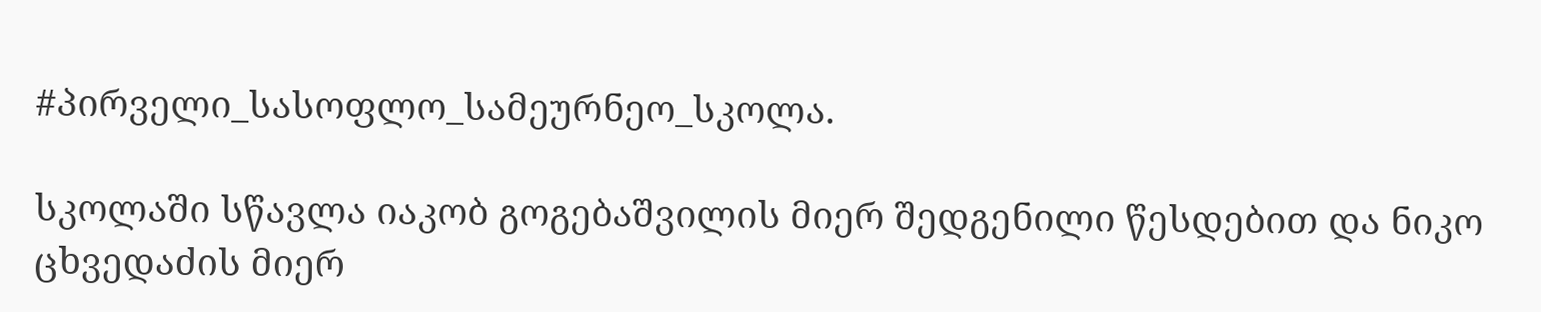#პირველი_სასოფლო_სამეურნეო_სკოლა.

სკოლაში სწავლა იაკობ გოგებაშვილის მიერ შედგენილი წესდებით და ნიკო ცხვედაძის მიერ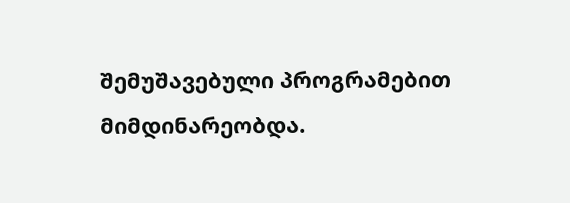შემუშავებული პროგრამებით მიმდინარეობდა.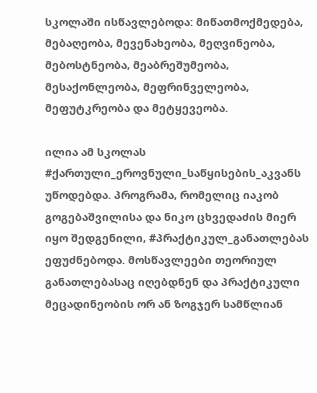სკოლაში ისწავლებოდა: მიწათმოქმედება, მებაღეობა, მევენახეობა, მეღვინეობა, მებოსტნეობა, მეაბრეშუმეობა, მესაქონლეობა, მეფრინველეობა, მეფუტკრეობა და მეტყევეობა.

ილია ამ სკოლას #ქართული_ეროვნული_საწყისების_აკვანს უწოდებდა. პროგრამა, რომელიც იაკობ გოგებაშვილისა და ნიკო ცხვედაძის მიერ იყო შედგენილი, #პრაქტიკულ_განათლებას ეფუძნებოდა. მოსწავლეები თეორიულ განათლებასაც იღებდნენ და პრაქტიკული მეცადინეობის ორ ან ზოგჯერ სამწლიან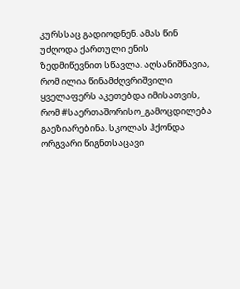კურსსაც გადიოდნენ. ამას წინ უძღოდა ქართული ენის ზედმიწევნით სწავლა. აღსანიშნავია, რომ ილია წინამძღვრიშვილი ყველაფერს აკეთებდა იმისათვის, რომ #საერთაშორისო_გამოცდილება გაეზიარებინა. სკოლას ჰქონდა ორგვარი წიგნთსაცავი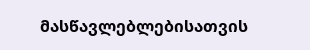მასწავლებლებისათვის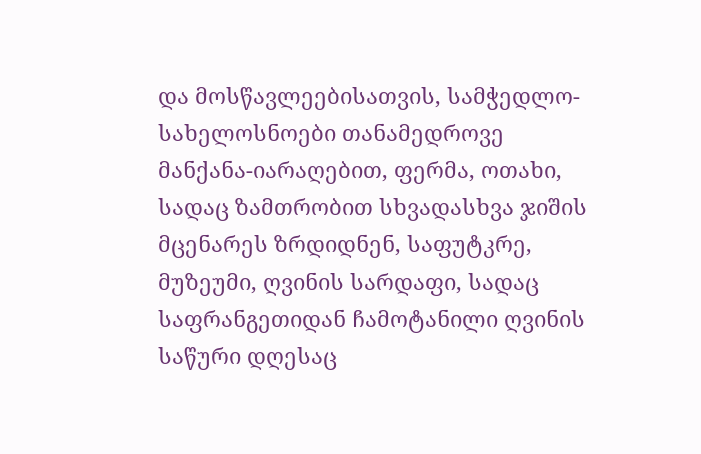და მოსწავლეებისათვის, სამჭედლო-სახელოსნოები თანამედროვე მანქანა-იარაღებით, ფერმა, ოთახი, სადაც ზამთრობით სხვადასხვა ჯიშის მცენარეს ზრდიდნენ, საფუტკრე, მუზეუმი, ღვინის სარდაფი, სადაც საფრანგეთიდან ჩამოტანილი ღვინის საწური დღესაც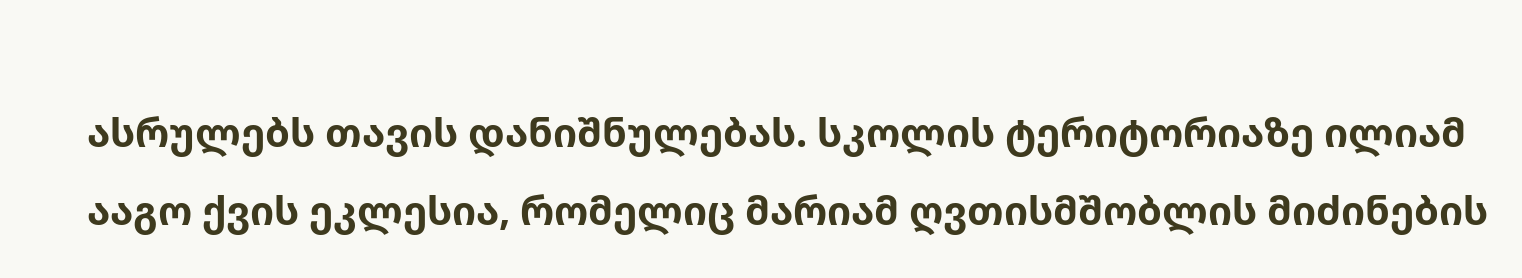ასრულებს თავის დანიშნულებას. სკოლის ტერიტორიაზე ილიამ ააგო ქვის ეკლესია, რომელიც მარიამ ღვთისმშობლის მიძინების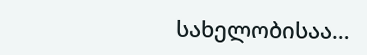სახელობისაა…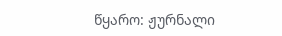წყარო: ჟურნალი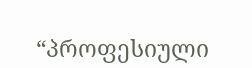“პროფესიული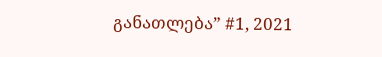განათლება” #1, 2021